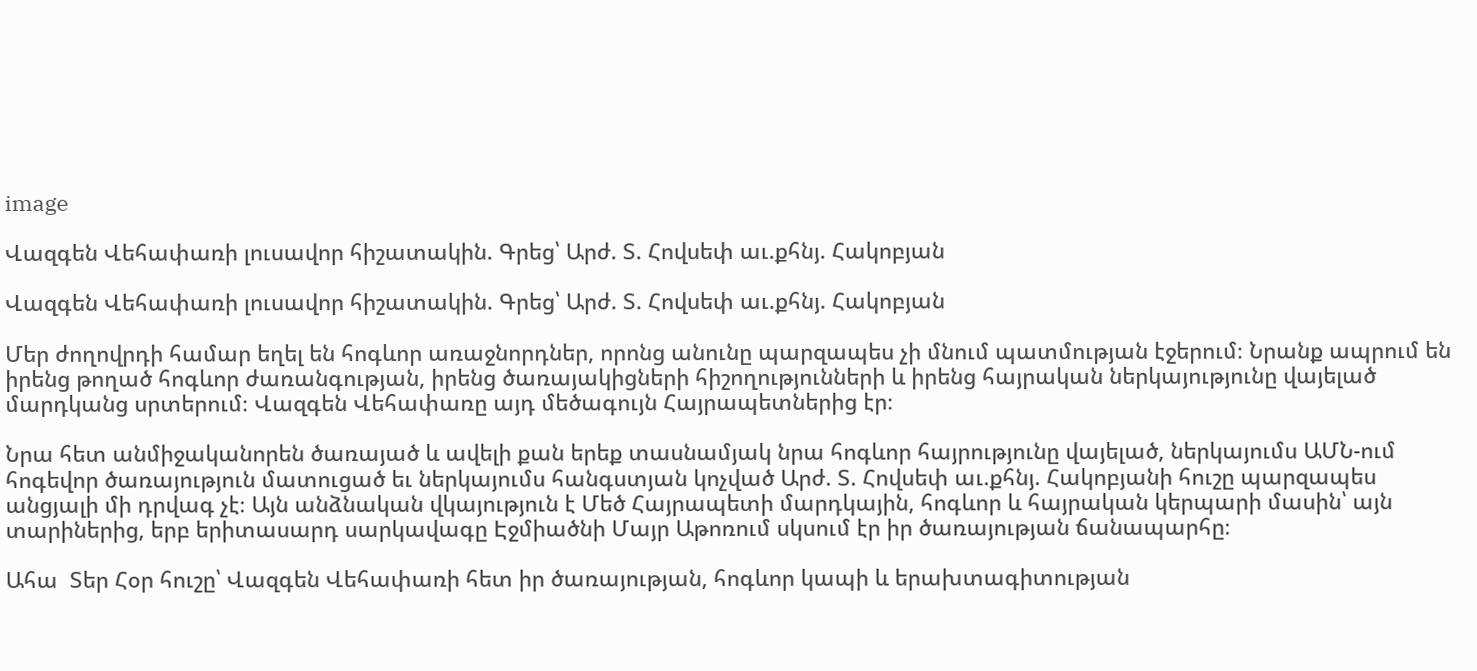image

Վազգեն Վեհափառի լուսավոր հիշատակին. Գրեց՝ Արժ. Տ. Հովսեփ աւ.քհնյ. Հակոբյան

Վազգեն Վեհափառի լուսավոր հիշատակին. Գրեց՝ Արժ. Տ. Հովսեփ աւ.քհնյ. Հակոբյան

Մեր ժողովրդի համար եղել են հոգևոր առաջնորդներ, որոնց անունը պարզապես չի մնում պատմության էջերում։ Նրանք ապրում են իրենց թողած հոգևոր ժառանգության, իրենց ծառայակիցների հիշողությունների և իրենց հայրական ներկայությունը վայելած մարդկանց սրտերում։ Վազգեն Վեհափառը այդ մեծագույն Հայրապետներից էր։

Նրա հետ անմիջականորեն ծառայած և ավելի քան երեք տասնամյակ նրա հոգևոր հայրությունը վայելած, ներկայումս ԱՄՆ-ում հոգեվոր ծառայություն մատուցած եւ ներկայումս հանգստյան կոչված Արժ. Տ. Հովսեփ աւ.քհնյ. Հակոբյանի հուշը պարզապես անցյալի մի դրվագ չէ։ Այն անձնական վկայություն է Մեծ Հայրապետի մարդկային, հոգևոր և հայրական կերպարի մասին՝ այն տարիներից, երբ երիտասարդ սարկավագը Էջմիածնի Մայր Աթոռում սկսում էր իր ծառայության ճանապարհը։

Ահա  Տեր Հօր հուշը՝ Վազգեն Վեհափառի հետ իր ծառայության, հոգևոր կապի և երախտագիտության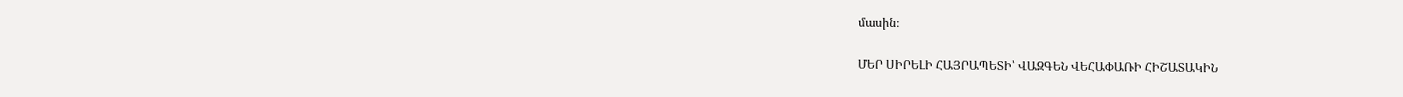մասին։

ՄԵՐ ՍԻՐԵԼԻ ՀԱՅՐԱՊԵՏԻ՝ ՎԱԶԳԵՆ ՎԵՀԱՓԱՌԻ ՀԻՇԱՏԱԿԻՆ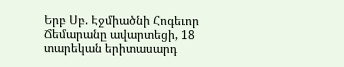Երբ Սբ. Էջմիածնի Հոգեւոր Ճեմարանը ավարտեցի, 18 տարեկան երիտասարդ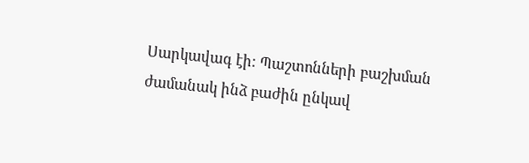Սարկավագ էի։ Պաշտոնների բաշխման ժամանակ ինձ բաժին ընկավ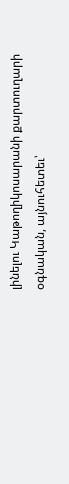լինելու Կաթողիկոսարանի քարտուղարի օգնական, այնուհետեւ՝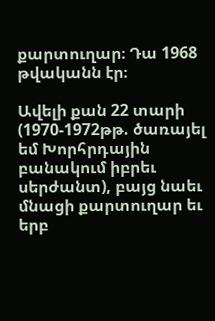քարտուղար։ Դա 1968 թվականն էր։

Ավելի քան 22 տարի (1970-1972թթ. ծառայել եմ Խորհրդային բանակում իբրեւ սերժանտ), բայց նաեւ մնացի քարտուղար եւ երբ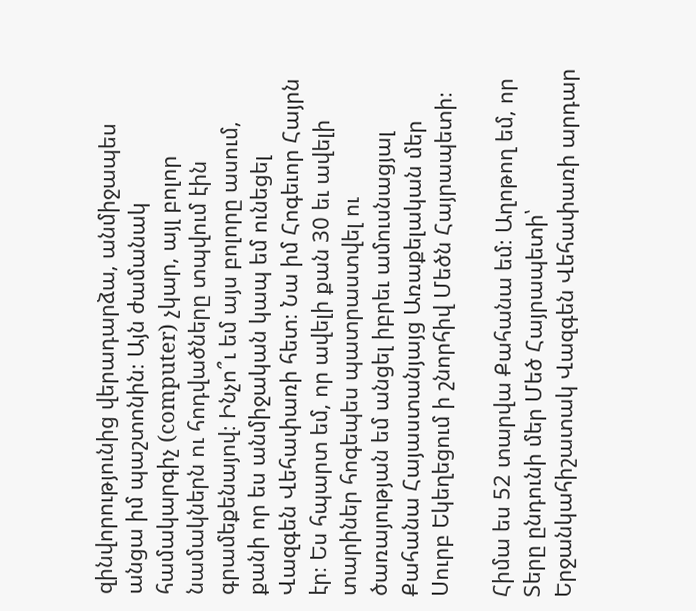զինվորությունից վերադարձա, անմիջապես անցա իմ պաշտոնին։ Այն ժամանակ համակարգիչ (computer) չկար, այլ բոլոր նամակներն ու հոդվածները տպվում էին գրամեքենայով։ Ինչո՞ւ եմ այս բոլորը ասում, քանի որ ես անմիջական կապ եմ ունեցել Վազգեն Վեհափառի հետ։ Նա իմ Հոգեւոր Հայրն էր։ Ես հպարտ եմ, որ ավելի քան 30 եւ ավելի տարիներ հոգեպես պատրաստվել ու ծառայության եմ անցել իբրեւ ամուսնացյալ Քահանա Հայաստանյայց Առաքելական մեր Սուրբ Եկեղեցում ի շնորհիվ Մեծն Հայրապետի։

Հիմա ես 52 տարվա Քահանա եմ։ Աղոթող եմ, որ Տերը ընդունի մեր Մեծ Հայրապետի՝ Երջանկահիշատակ Վազգեն Վեհափառի արդար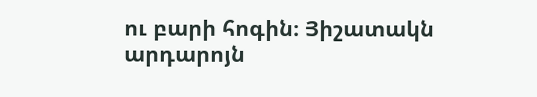ու բարի հոգին։ Յիշատակն արդարոյն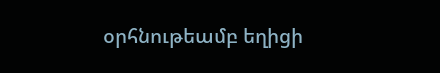օրհնութեամբ եղիցի